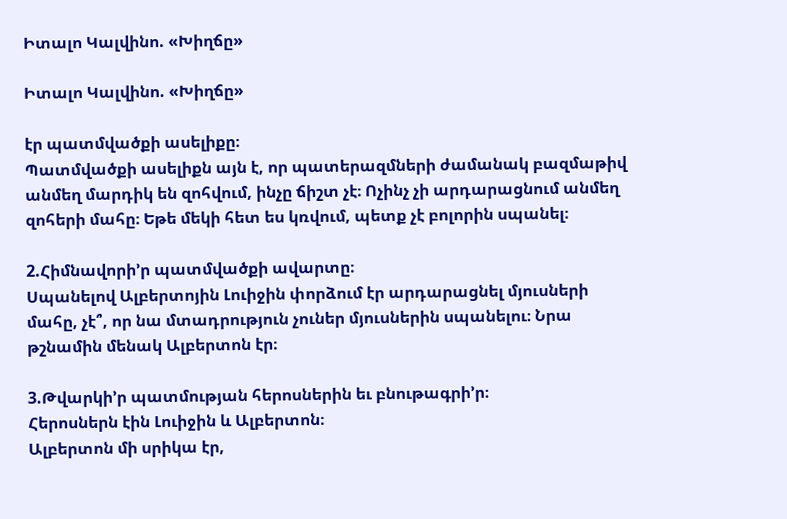Իտալո Կալվինո. «Խիղճը»

Իտալո Կալվինո. «Խիղճը»

էր պատմվածքի ասելիքը։
Պատմվածքի ասելիքն այն է, որ պատերազմների ժամանակ բազմաթիվ անմեղ մարդիկ են զոհվում, ինչը ճիշտ չէ։ Ոչինչ չի արդարացնում անմեղ զոհերի մահը։ Եթե մեկի հետ ես կռվում, պետք չէ բոլորին սպանել։

2.Հիմնավորի’ր պատմվածքի ավարտը։
Սպանելով Ալբերտոյին Լուիջին փորձում էր արդարացնել մյուսների մահը, չէ՞, որ նա մտադրություն չուներ մյուսներին սպանելու։ Նրա թշնամին մենակ Ալբերտոն էր։

3.Թվարկի’ր պատմության հերոսներին եւ բնութագրի’ր։
Հերոսներն էին Լուիջին և Ալբերտոն։
Ալբերտոն մի սրիկա էր,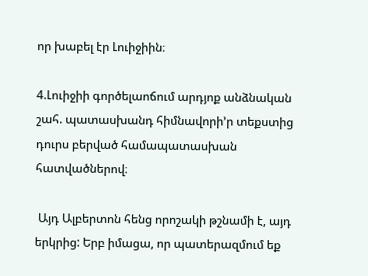որ խաբել էր Լուիջիին։

4.Լուիջիի գործելաոճում արդյոք անձնական շահ. պատասխանդ հիմնավորի’ր տեքստից դուրս բերված համապատասխան հատվածներով։

 Այդ Ալբերտոն հենց որոշակի թշնամի է, այդ երկրից: Երբ իմացա, որ պատերազմում եք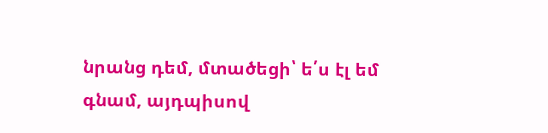նրանց դեմ, մտածեցի՝ ե՛ս էլ եմ գնամ, այդպիսով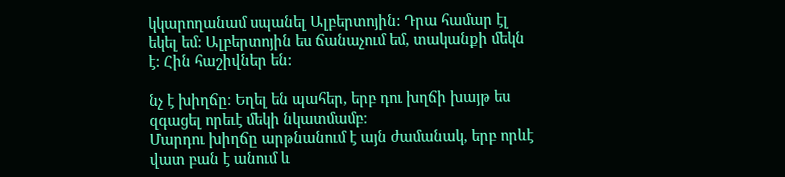կկարողանամ սպանել Ալբերտոյին: Դրա համար էլ եկել եմ: Ալբերտոյին ես ճանաչում եմ, տականքի մեկն է: Հին հաշիվներ են:

նչ է խիղճը։ Եղել են պահեր, երբ դու խղճի խայթ ես զգացել որեւէ մեկի նկատմամբ։
Մարդու խիղճը արթնանում է այն ժամանակ, երբ որևէ վատ բան է անում և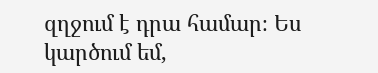զղջում է դրա համար։ Ես կարծում եմ,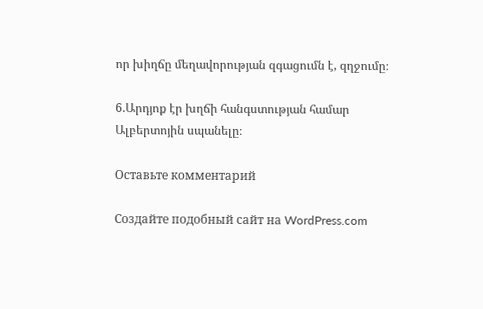որ խիղճը մեղավորության զգացումն է, զղջումը։

6.Արդյոք էր խղճի հանգստության համար Ալբերտոյին սպանելը։

Оставьте комментарий

Создайте подобный сайт на WordPress.com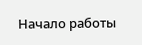Начало работы